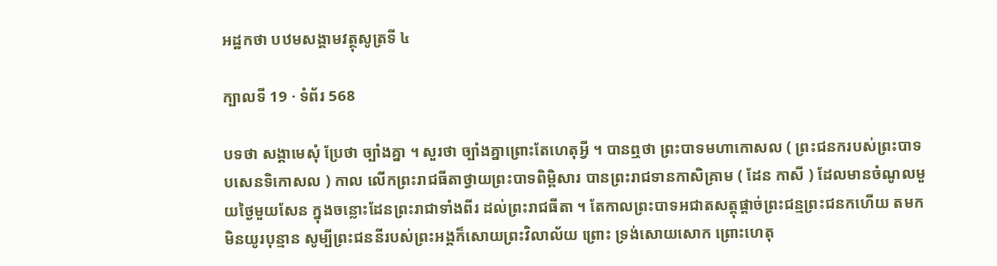អដ្ឋកថា បឋមសង្គាមវត្ថុសូត្រទី ៤

ក្បាលទី 19 · ទំព័រ 568

បទថា សង្គាមេសុំ ប្រែថា ច្បាំងគ្នា ។ សួរថា ច្បាំងគ្នាព្រោះតែហេតុអ្វី ។ បានឮថា ព្រះបាទមហាកោសល ( ព្រះជនករបស់ព្រះបាទបសេនទិកោសល ) កាល លើកព្រះរាជធីតាថ្វាយព្រះបាទពិម្ពិសារ បានព្រះរាជទានកាសិគ្រាម ( ដែន កាសី ) ដែលមានចំណូលមួយថ្ងៃមួយសែន ក្នុងចន្លោះដែនព្រះរាជាទាំងពីរ ដល់ព្រះរាជធីតា ។ តែកាលព្រះបាទអជាតសត្តុផ្តាច់ព្រះជន្មព្រះជនកហើយ តមកមិនយូរបុន្មាន សូម្បីព្រះជននីរបស់ព្រះអង្គក៏សោយព្រះវិលាល័យ ព្រោះ ទ្រង់សោយសោក ព្រោះហេតុ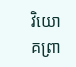វិយោគព្រា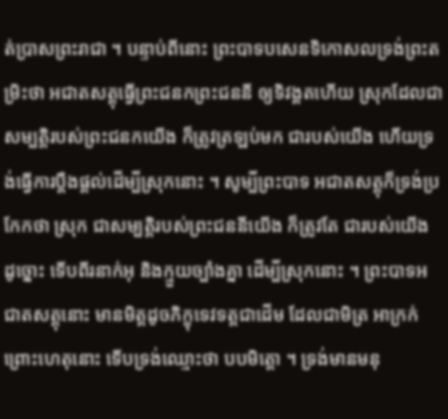ត់ប្រាសព្រះរាជា ។ បន្ទាប់ពីនោះ ព្រះបាទបសេនទិកោសលទ្រង់ព្រះតម្រិះថា អជាតសត្តុធ្វើព្រះជនកព្រះជននី ឲ្យទិវង្គតហើយ ស្រុកដែលជាសម្បត្តិរបស់ព្រះជនកយើង ក៏ត្រូវត្រឡប់មក ជារបស់យើង ហើយទ្រង់ធ្វើការប្តឹងផ្តល់ដើម្បីស្រុកនោះ ។ សូម្បីព្រះបាទ អជាតសត្តុក៏ទ្រង់ប្រកែកថា ស្រុក ជាសម្បត្តិរបស់ព្រះជននីយើង ក៏ត្រូវតែ ជារបស់យើង ដូច្នោះ ទើបពីរនាក់អុ និងក្មួយច្បាំងគ្នា ដើម្បីស្រុកនោះ ។ ព្រះបាទអជាតសត្តុនោះ មានមិត្តដូចភិក្ខុទេវទត្តជាដើម ដែលជាមិត្រ អាក្រក់ ព្រោះហេតុនោះ ទើបទ្រង់ឈ្មោះថា បបមិត្តោ ។ ទ្រង់មានមនុ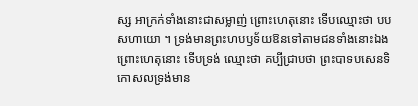ស្ស អាក្រក់ទាំងនោះជាសម្លាញ់ ព្រោះហេតុនោះ ទើបឈ្មោះថា បបសហាយោ ។ ទ្រង់មានព្រះហបឫទ័យឱនទៅតាមជនទាំងនោះឯង ព្រោះហេតុនោះ ទើបទ្រង់ ឈ្មោះថា គប្បីជ្រាបថា ព្រះបាទបសេនទិកោសលទ្រង់មាន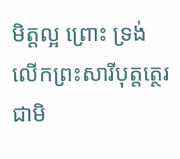មិត្តល្អ ព្រោះ ទ្រង់លើកព្រះសារីបុត្តត្ថេរជាមិ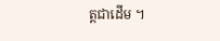ត្តជាដើម ។